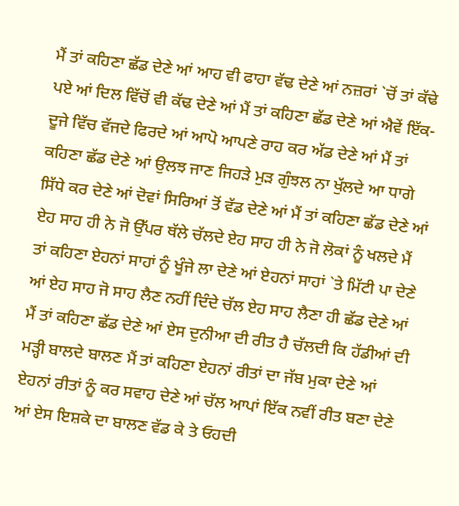ਮੈਂ ਤਾਂ ਕਹਿਣਾ ਛੱਡ ਦੇਣੇ ਆਂ ਆਹ ਵੀ ਫਾਹਾ ਵੱਢ ਦੇਣੇ ਆਂ ਨਜ਼ਰਾਂ `ਚੋਂ ਤਾਂ ਕੱਢੇ ਪਏ ਆਂ ਦਿਲ ਵਿੱਚੋਂ ਵੀ ਕੱਢ ਦੇਣੇ ਆਂ ਮੈਂ ਤਾਂ ਕਹਿਣਾ ਛੱਡ ਦੇਣੇ ਆਂ ਐਵੇਂ ਇੱਕ-ਦੂਜੇ ਵਿੱਚ ਵੱਜਦੇ ਫਿਰਦੇ ਆਂ ਆਪੋ ਆਪਣੇ ਰਾਹ ਕਰ ਅੱਡ ਦੇਣੇ ਆਂ ਮੈਂ ਤਾਂ ਕਹਿਣਾ ਛੱਡ ਦੇਣੇ ਆਂ ਉਲਝ ਜਾਣ ਜਿਹੜੇ ਮੁੜ ਗੁੰਝਲ ਨਾ ਖੁੱਲਦੇ ਆ ਧਾਗੇ ਸਿੱਧੇ ਕਰ ਦੇਣੇ ਆਂ ਦੋਵਾਂ ਸਿਰਿਆਂ ਤੋਂ ਵੱਡ ਦੇਣੇ ਆਂ ਮੈਂ ਤਾਂ ਕਹਿਣਾ ਛੱਡ ਦੇਣੇ ਆਂ ਏਹ ਸਾਹ ਹੀ ਨੇ ਜੋ ਉੱਪਰ ਥੱਲੇ ਚੱਲਦੇ ਏਹ ਸਾਹ ਹੀ ਨੇ ਜੋ ਲੋਕਾਂ ਨੂੰ ਖਲਦੇ ਮੈਂ ਤਾਂ ਕਹਿਣਾ ਏਹਨਾਂ ਸਾਹਾਂ ਨੂੰ ਖੂੰਜੇ ਲਾ ਦੇਣੇ ਆਂ ਏਹਨਾਂ ਸਾਹਾਂ `ਤੇ ਮਿੱਟੀ ਪਾ ਦੇਣੇ ਆਂ ਏਹ ਸਾਹ ਜੋ ਸਾਹ ਲੈਣ ਨਹੀਂ ਦਿੰਦੇ ਚੱਲ ਏਹ ਸਾਹ ਲੈਣਾ ਹੀ ਛੱਡ ਦੇਣੇ ਆਂ ਮੈਂ ਤਾਂ ਕਹਿਣਾ ਛੱਡ ਦੇਣੇ ਆਂ ਏਸ ਦੁਨੀਆ ਦੀ ਰੀਤ ਹੈ ਚੱਲਦੀ ਕਿ ਹੱਡੀਆਂ ਦੀ ਮੜ੍ਹੀ ਬਾਲਦੇ ਬਾਲਣ ਮੈਂ ਤਾਂ ਕਹਿਣਾ ਏਹਨਾਂ ਰੀਤਾਂ ਦਾ ਜੱਬ ਮੁਕਾ ਦੇਣੇ ਆਂ ਏਹਨਾਂ ਰੀਤਾਂ ਨੂੰ ਕਰ ਸਵਾਹ ਦੇਣੇ ਆਂ ਚੱਲ ਆਪਾਂ ਇੱਕ ਨਵੀਂ ਰੀਤ ਬਣਾ ਦੇਣੇ ਆਂ ਏਸ ਇਸ਼ਕੇ ਦਾ ਬਾਲਣ ਵੱਡ ਕੇ ਤੇ ਓਹਦੀ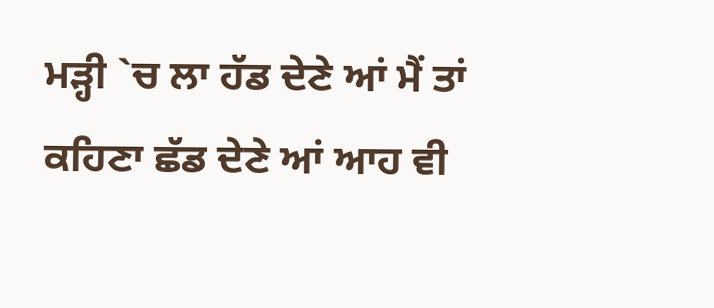ਮੜ੍ਹੀ `ਚ ਲਾ ਹੱਡ ਦੇਣੇ ਆਂ ਮੈਂ ਤਾਂ ਕਹਿਣਾ ਛੱਡ ਦੇਣੇ ਆਂ ਆਹ ਵੀ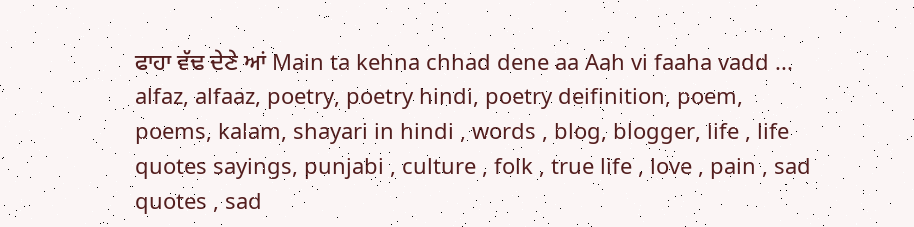ਫਾਹਾ ਵੱਢ ਦੇਣੇ ਆਂ Main ta kehna chhad dene aa Aah vi faaha vadd ...
alfaz, alfaaz, poetry, poetry hindi, poetry deifinition, poem, poems, kalam, shayari in hindi , words , blog, blogger, life , life quotes sayings, punjabi , culture , folk , true life , love , pain , sad quotes , sad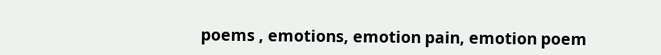poems , emotions, emotion pain, emotion poem